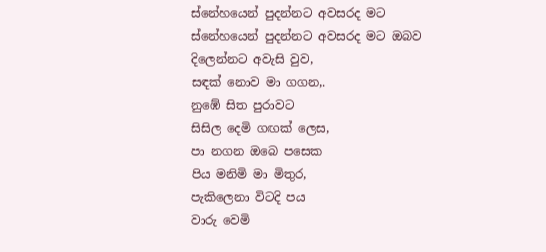ස්නේහයෙන් පුදන්නට අවසරද මට
ස්නේහයෙන් පුදන්නට අවසරද මට ඔබව
දිලෙන්නට අවැසි වුව,
සඳක් නොව මා ගගන,.
නුඹේ සිත පුරාවට
සිසිල දෙමි ගඟක් ලෙස,
පා නගන ඔබෙ පසෙක
පිය මනිමි මා මිතුර,
පැකිලෙනා විටදි පය
වාරු වෙමි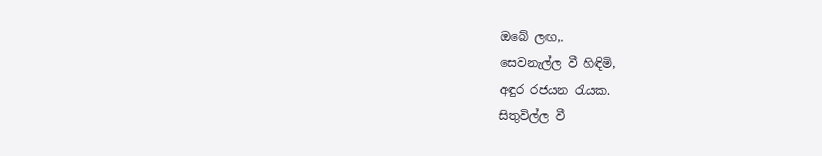ඔබේ ලඟ,.
සෙවනැල්ල වී හිඳිමි,
අඳුර රජයන රැයක.
සිතුවිල්ල වී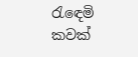රැඳෙමි
කවක්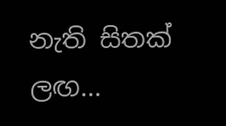නැති සිතක් ලඟ...